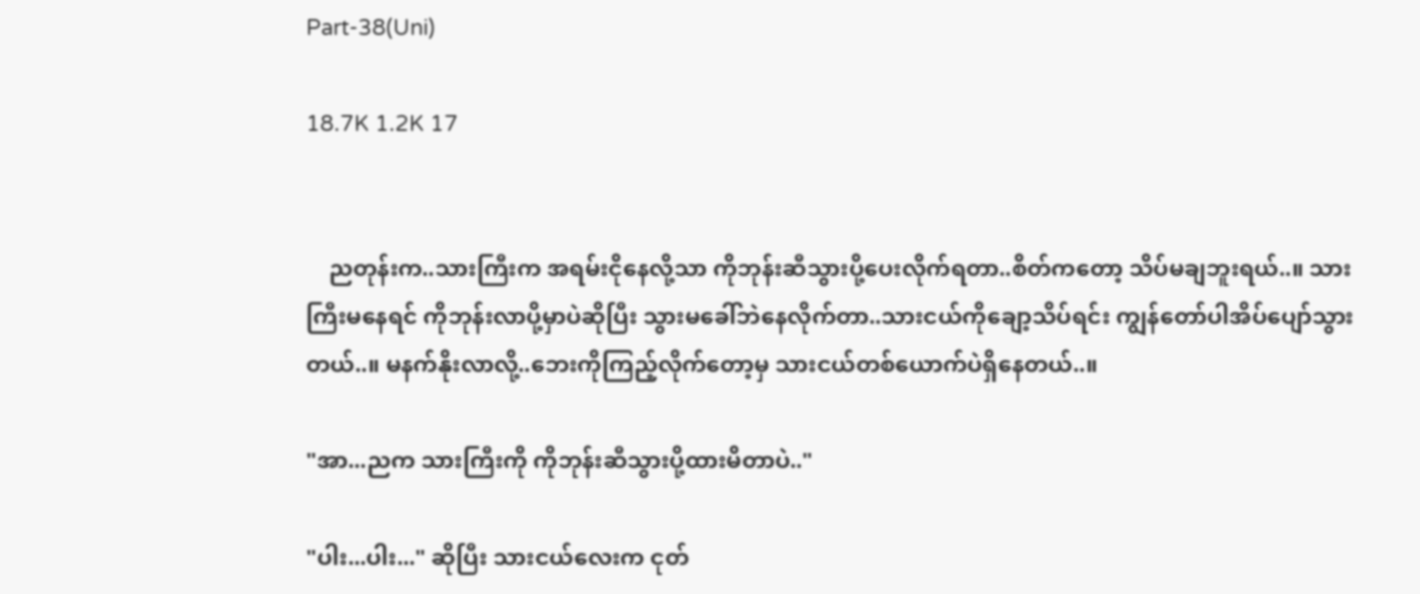Part-38(Uni)

18.7K 1.2K 17


    ညတုန်းက..သားကြီးက အရမ်းငိုနေလို့သာ ကိုဘုန်းဆီသွားပို့ပေးလိုက်ရတာ..စိတ်ကတော့ သိပ်မချဘူးရယ်..။ သားကြီးမနေရင် ကိုဘုန်းလာပို့မှာပဲဆိုပြီး သွားမခေါ်ဘဲနေလိုက်တာ..သားငယ်ကိုချော့သိပ်ရင်း ကျွန်တော်ပါအိပ်ပျော်သွားတယ်..။ မနက်နိုးလာလို့..ဘေးကိုကြည့်လိုက်တော့မှ သားငယ်တစ်ယောက်ပဲရှိနေတယ်..။

"အာ...ညက သားကြီးကို ကိုဘုန်းဆီသွားပို့ထားမိတာပဲ.."

"ပါး...ပါး..." ဆိုပြီး သားငယ်လေးက ငုတ်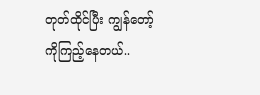တုတ်ထိုင်ပြီး ကျွန်တော့်ကိုကြည့်နေတယ်..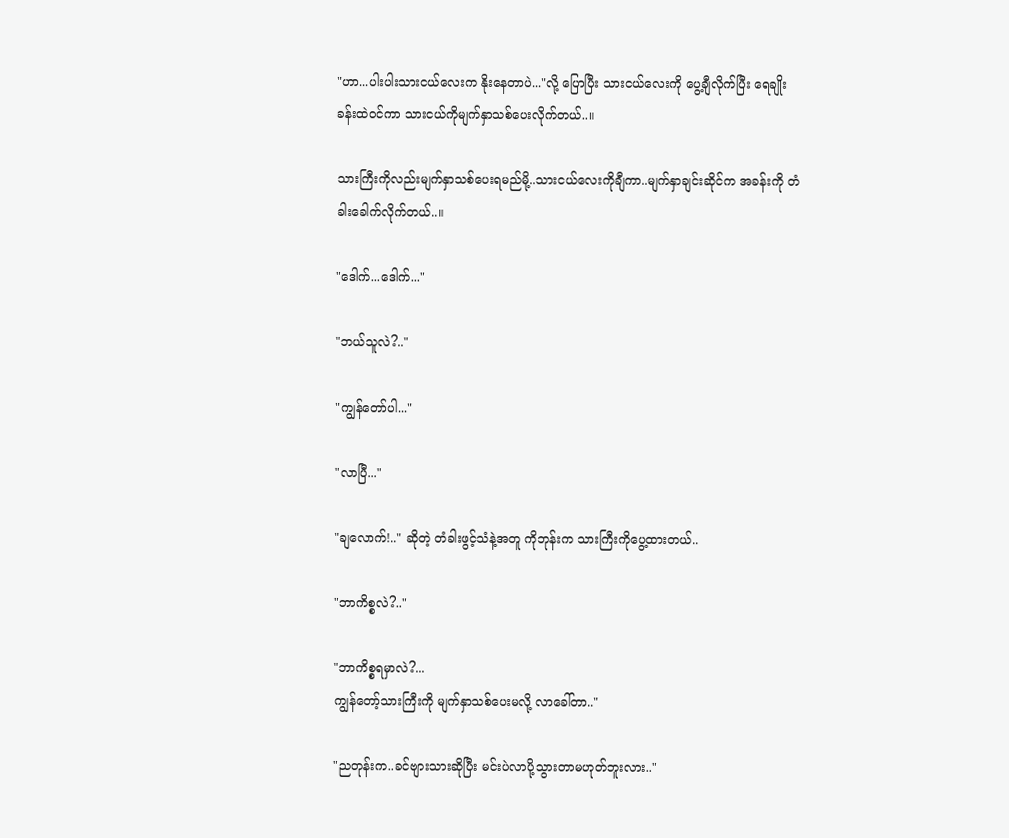"ဟာ...ပါးပါးသားငယ်လေးက နိုးနေတာပဲ..."လို့ ပြောပြီး သားငယ်လေးကို ပွေ့ချီလိုက်ပြီး ရေချိုးခန်းထဲဝင်ကာ သားငယ်ကိုမျက်နှာသစ်ပေးလိုက်တယ်..။

သားကြီးကိုလည်းမျက်နှာသစ်ပေးရမည်မို့..သားငယ်လေးကိုချီကာ..မျက်နှာချင်းဆိုင်က အခန်းကို တံခါးခေါက်လိုက်တယ်..။

"ဒေါက်...ဒေါက်..."

"ဘယ်သူလဲ?.."

"ကျွန်တော်ပါ..."

"လာပြီ..."

"ချလောက်!.." ဆိုတဲ့ တံခါးဖွင့်သံနဲ့အတူ ကိုဘုန်းက သားကြီးကိုပွေ့ထားတယ်..

"ဘာကိစ္စလဲ?.."

"ဘာကိစ္စရမှာလဲ?...
ကျွန်တော့်သားကြီးကို မျက်နှာသစ်ပေးမလို့ လာခေါ်တာ.."

"ညတုန်းက..ခင်ဗျားသားဆိုပြီး မင်းပဲလာပို့သွားတာမဟုတ်ဘူးလား.."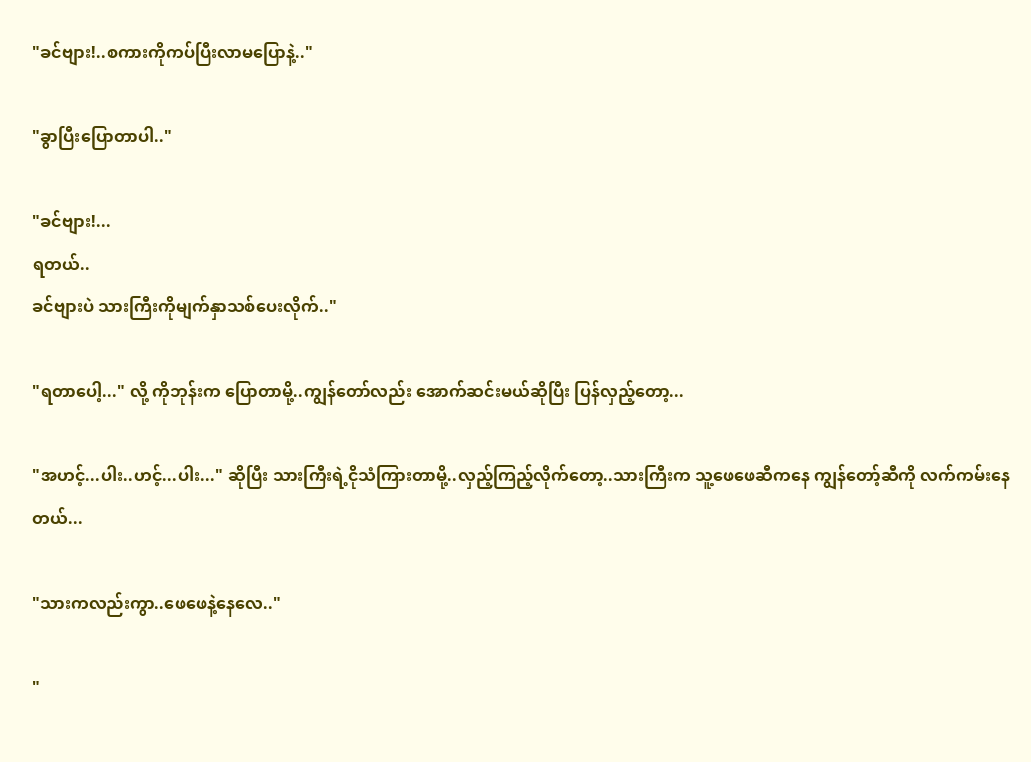"ခင်ဗျား!..စကားကိုကပ်ပြီးလာမပြောနဲ့.."

"ခွာပြီးပြောတာပါ.."

"ခင်ဗျား!...
ရတယ်..
ခင်ဗျားပဲ သားကြီးကိုမျက်နှာသစ်ပေးလိုက်.."

"ရတာပေါ့..." လို့ ကိုဘုန်းက ပြောတာမို့..ကျွန်တော်လည်း အောက်ဆင်းမယ်ဆိုပြီး ပြန်လှည့်တော့...

"အဟင့်...ပါး..ဟင့်...ပါး..." ဆိုပြီး သားကြီးရဲ့ငိုသံကြားတာမို့..လှည့်ကြည့်လိုက်တော့..သားကြီးက သူ့ဖေဖေဆီကနေ ကျွန်တော့်ဆီကို လက်ကမ်းနေတယ်...

"သားကလည်းကွာ..ဖေဖေနဲ့နေလေ.."

"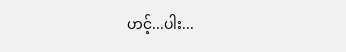ဟင့်...ပါး...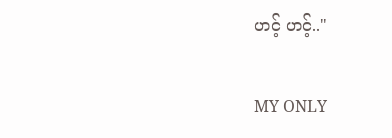ဟင့် ဟင့်.."

MY ONLY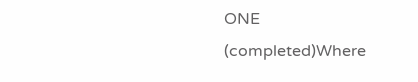ONE (completed)Where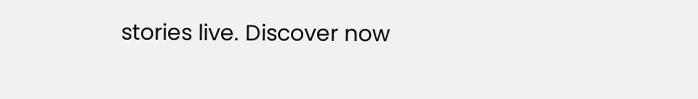stories live. Discover now